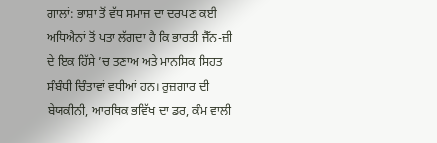ਗਾਲਾਂ: ਭਾਸ਼ਾ ਤੋਂ ਵੱਧ ਸਮਾਜ ਦਾ ਦਰਪਣ ਕਈ ਅਧਿਐਨਾਂ ਤੋਂ ਪਤਾ ਲੱਗਦਾ ਹੈ ਕਿ ਭਾਰਤੀ ਜੈੱਨ-ਜ਼ੀ ਦੇ ਇਕ ਹਿੱਸੇ ’ਚ ਤਣਾਅ ਅਤੇ ਮਾਨਸਿਕ ਸਿਹਤ ਸੰਬੰਧੀ ਚਿੰਤਾਵਾਂ ਵਧੀਆਂ ਹਨ। ਰੁਜ਼ਗਾਰ ਦੀ ਬੇਯਕੀਨੀ, ਆਰਥਿਕ ਭਵਿੱਖ ਦਾ ਡਰ, ਕੰਮ ਵਾਲੀ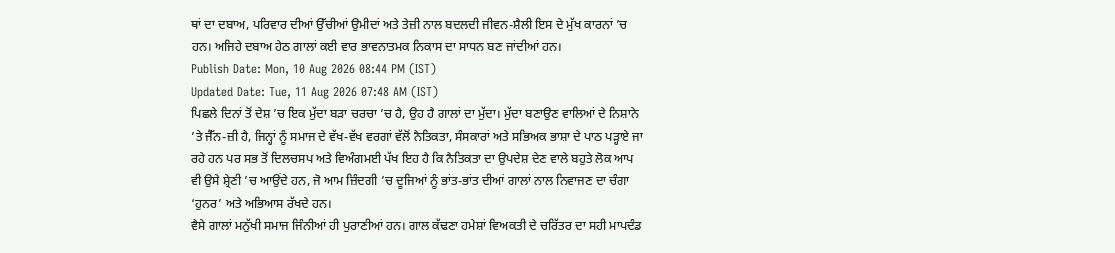ਥਾਂ ਦਾ ਦਬਾਅ, ਪਰਿਵਾਰ ਦੀਆਂ ਉੱਚੀਆਂ ਉਮੀਦਾਂ ਅਤੇ ਤੇਜ਼ੀ ਨਾਲ ਬਦਲਦੀ ਜੀਵਨ-ਸ਼ੈਲੀ ਇਸ ਦੇ ਮੁੱਖ ਕਾਰਨਾਂ ’ਚ ਹਨ। ਅਜਿਹੇ ਦਬਾਅ ਹੇਠ ਗਾਲਾਂ ਕਈ ਵਾਰ ਭਾਵਨਾਤਮਕ ਨਿਕਾਸ ਦਾ ਸਾਧਨ ਬਣ ਜਾਂਦੀਆਂ ਹਨ।
Publish Date: Mon, 10 Aug 2026 08:44 PM (IST)
Updated Date: Tue, 11 Aug 2026 07:48 AM (IST)
ਪਿਛਲੇ ਦਿਨਾਂ ਤੋਂ ਦੇਸ਼ ’ਚ ਇਕ ਮੁੱਦਾ ਬੜਾ ਚਰਚਾ ’ਚ ਹੈ, ਉਹ ਹੈ ਗਾਲਾਂ ਦਾ ਮੁੱਦਾ। ਮੁੱਦਾ ਬਣਾਉਣ ਵਾਲਿਆਂ ਦੇ ਨਿਸ਼ਾਨੇ ’ਤੇ ਜੈੱਨ-ਜ਼ੀ ਹੈ, ਜਿਨ੍ਹਾਂ ਨੂੰ ਸਮਾਜ ਦੇ ਵੱਖ-ਵੱਖ ਵਰਗਾਂ ਵੱਲੋਂ ਨੈਤਿਕਤਾ, ਸੰਸਕਾਰਾਂ ਅਤੇ ਸਭਿਅਕ ਭਾਸ਼ਾ ਦੇ ਪਾਠ ਪੜ੍ਹਾਏ ਜਾ ਰਹੇ ਹਨ ਪਰ ਸਭ ਤੋਂ ਦਿਲਚਸਪ ਅਤੇ ਵਿਅੰਗਮਈ ਪੱਖ ਇਹ ਹੈ ਕਿ ਨੈਤਿਕਤਾ ਦਾ ਉਪਦੇਸ਼ ਦੇਣ ਵਾਲੇ ਬਹੁਤੇ ਲੋਕ ਆਪ ਵੀ ਉਸੇ ਸ਼੍ਰੇਣੀ ’ਚ ਆਉਂਦੇ ਹਨ, ਜੋ ਆਮ ਜ਼ਿੰਦਗੀ ’ਚ ਦੂਜਿਆਂ ਨੂੰ ਭਾਂਤ-ਭਾਂਤ ਦੀਆਂ ਗਾਲਾਂ ਨਾਲ ਨਿਵਾਜਣ ਦਾ ਚੰਗਾ ‘ਹੁਨਰ’ ਅਤੇ ਅਭਿਆਸ ਰੱਖਦੇ ਹਨ।
ਵੈਸੇ ਗਾਲਾਂ ਮਨੁੱਖੀ ਸਮਾਜ ਜਿੰਨੀਆਂ ਹੀ ਪੁਰਾਣੀਆਂ ਹਨ। ਗਾਲ ਕੱਢਣਾ ਹਮੇਸ਼ਾਂ ਵਿਅਕਤੀ ਦੇ ਚਰਿੱਤਰ ਦਾ ਸਹੀ ਮਾਪਦੰਡ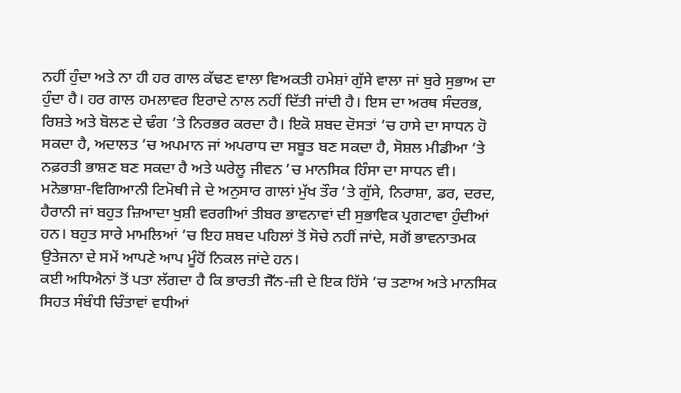ਨਹੀਂ ਹੁੰਦਾ ਅਤੇ ਨਾ ਹੀ ਹਰ ਗਾਲ ਕੱਢਣ ਵਾਲਾ ਵਿਅਕਤੀ ਹਮੇਸ਼ਾਂ ਗੁੱਸੇ ਵਾਲਾ ਜਾਂ ਬੁਰੇ ਸੁਭਾਅ ਦਾ ਹੁੰਦਾ ਹੈ। ਹਰ ਗਾਲ ਹਮਲਾਵਰ ਇਰਾਦੇ ਨਾਲ ਨਹੀਂ ਦਿੱਤੀ ਜਾਂਦੀ ਹੈ। ਇਸ ਦਾ ਅਰਥ ਸੰਦਰਭ, ਰਿਸ਼ਤੇ ਅਤੇ ਬੋਲਣ ਦੇ ਢੰਗ ’ਤੇ ਨਿਰਭਰ ਕਰਦਾ ਹੈ। ਇਕੋ ਸ਼ਬਦ ਦੋਸਤਾਂ ’ਚ ਹਾਸੇ ਦਾ ਸਾਧਨ ਹੋ ਸਕਦਾ ਹੈ, ਅਦਾਲਤ ’ਚ ਅਪਮਾਨ ਜਾਂ ਅਪਰਾਧ ਦਾ ਸਬੂਤ ਬਣ ਸਕਦਾ ਹੈ, ਸੋਸ਼ਲ ਮੀਡੀਆ ’ਤੇ ਨਫ਼ਰਤੀ ਭਾਸ਼ਣ ਬਣ ਸਕਦਾ ਹੈ ਅਤੇ ਘਰੇਲੂ ਜੀਵਨ ’ਚ ਮਾਨਸਿਕ ਹਿੰਸਾ ਦਾ ਸਾਧਨ ਵੀ।
ਮਨੋਭਾਸ਼ਾ-ਵਿਗਿਆਨੀ ਟਿਮੋਥੀ ਜੇ ਦੇ ਅਨੁਸਾਰ ਗਾਲਾਂ ਮੁੱਖ ਤੌਰ ’ਤੇ ਗੁੱਸੇ, ਨਿਰਾਸ਼ਾ, ਡਰ, ਦਰਦ, ਹੈਰਾਨੀ ਜਾਂ ਬਹੁਤ ਜ਼ਿਆਦਾ ਖੁਸ਼ੀ ਵਰਗੀਆਂ ਤੀਬਰ ਭਾਵਨਾਵਾਂ ਦੀ ਸੁਭਾਵਿਕ ਪ੍ਰਗਟਾਵਾ ਹੁੰਦੀਆਂ ਹਨ। ਬਹੁਤ ਸਾਰੇ ਮਾਮਲਿਆਂ ’ਚ ਇਹ ਸ਼ਬਦ ਪਹਿਲਾਂ ਤੋਂ ਸੋਚੇ ਨਹੀਂ ਜਾਂਦੇ, ਸਗੋਂ ਭਾਵਨਾਤਮਕ ਉਤੇਜਨਾ ਦੇ ਸਮੇਂ ਆਪਣੇ ਆਪ ਮੂੰਹੋਂ ਨਿਕਲ ਜਾਂਦੇ ਹਨ।
ਕਈ ਅਧਿਐਨਾਂ ਤੋਂ ਪਤਾ ਲੱਗਦਾ ਹੈ ਕਿ ਭਾਰਤੀ ਜੈੱਨ-ਜ਼ੀ ਦੇ ਇਕ ਹਿੱਸੇ ’ਚ ਤਣਾਅ ਅਤੇ ਮਾਨਸਿਕ ਸਿਹਤ ਸੰਬੰਧੀ ਚਿੰਤਾਵਾਂ ਵਧੀਆਂ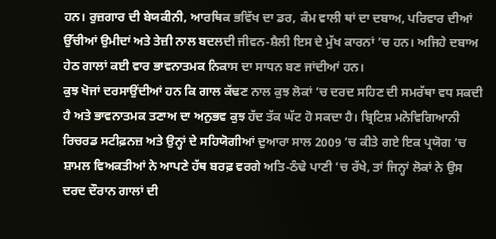ਹਨ। ਰੁਜ਼ਗਾਰ ਦੀ ਬੇਯਕੀਨੀ, ਆਰਥਿਕ ਭਵਿੱਖ ਦਾ ਡਰ, ਕੰਮ ਵਾਲੀ ਥਾਂ ਦਾ ਦਬਾਅ, ਪਰਿਵਾਰ ਦੀਆਂ ਉੱਚੀਆਂ ਉਮੀਦਾਂ ਅਤੇ ਤੇਜ਼ੀ ਨਾਲ ਬਦਲਦੀ ਜੀਵਨ-ਸ਼ੈਲੀ ਇਸ ਦੇ ਮੁੱਖ ਕਾਰਨਾਂ ’ਚ ਹਨ। ਅਜਿਹੇ ਦਬਾਅ ਹੇਠ ਗਾਲਾਂ ਕਈ ਵਾਰ ਭਾਵਨਾਤਮਕ ਨਿਕਾਸ ਦਾ ਸਾਧਨ ਬਣ ਜਾਂਦੀਆਂ ਹਨ।
ਕੁਝ ਖੋਜਾਂ ਦਰਸਾਉਂਦੀਆਂ ਹਨ ਕਿ ਗਾਲ ਕੱਢਣ ਨਾਲ ਕੁਝ ਲੋਕਾਂ ’ਚ ਦਰਦ ਸਹਿਣ ਦੀ ਸਮਰੱਥਾ ਵਧ ਸਕਦੀ ਹੈ ਅਤੇ ਭਾਵਨਾਤਮਕ ਤਣਾਅ ਦਾ ਅਨੁਭਵ ਕੁਝ ਹੱਦ ਤੱਕ ਘੱਟ ਹੋ ਸਕਦਾ ਹੈ। ਬ੍ਰਿਟਿਸ਼ ਮਨੋਵਿਗਿਆਨੀ ਰਿਚਰਡ ਸਟੀਫ਼ਨਜ਼ ਅਤੇ ਉਨ੍ਹਾਂ ਦੇ ਸਹਿਯੋਗੀਆਂ ਦੁਆਰਾ ਸਾਲ 2009 ’ਚ ਕੀਤੇ ਗਏ ਇਕ ਪ੍ਰਯੋਗ ’ਚ ਸ਼ਾਮਲ ਵਿਅਕਤੀਆਂ ਨੇ ਆਪਣੇ ਹੱਥ ਬਰਫ਼ ਵਰਗੇ ਅਤਿ-ਠੰਢੇ ਪਾਣੀ ’ਚ ਰੱਖੇ, ਤਾਂ ਜਿਨ੍ਹਾਂ ਲੋਕਾਂ ਨੇ ਉਸ ਦਰਦ ਦੌਰਾਨ ਗਾਲਾਂ ਦੀ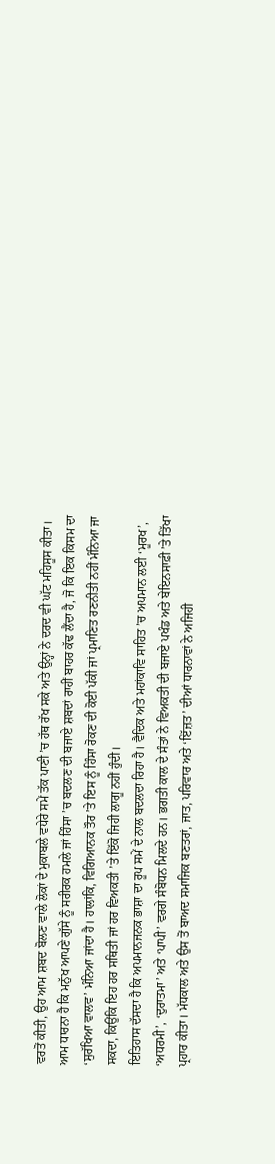ਵਰਤੋਂ ਕੀਤੀ, ਉਹ ਆਮ ਸ਼ਬਦ ਬੋਲਣ ਵਾਲੇ ਲੋਕਾਂ ਦੇ ਮੁਕਾਬਲੇ ਵਧੇਰੇ ਸਮੇਂ ਤੱਕ ਪਾਣੀ ’ਚ ਹੱਥ ਰੱਖ ਸਕੇ ਅਤੇ ਉਨ੍ਹਾਂ ਨੇ ਦਰਦ ਵੀ ਘੱਟ ਮਹਿਸੂਸ ਕੀਤਾ।
ਆਮ ਧਾਰਨਾ ਹੈ ਕਿ ਮਨੁੱਖ ਆਪਣੇ ਗੁੱਸੇ ਨੂੰ ਸਰੀਰਕ ਹਮਲੇ ਜਾਂ ਹਿੰਸਾ ’ਚ ਬਦਲਣ ਦੀ ਬਜਾਏ ਸ਼ਬਦਾਂ ਰਾਹੀਂ ਬਾਹਰ ਕੱਢ ਲੈਂਦਾ ਹੈ, ਜੋ ਕਿ ਇਕ ਕਿਸਮ ਦਾ ‘ਸੁਰੱਖਿਆ ਵਾਲਵ’ ਮੰਨਿਆ ਜਾਂਦਾ ਹੈ। ਹਾਲਾਂਕਿ, ਵਿਗਿਆਨਕ ਤੌਰ ’ਤੇ ਇਸ ਨੂੰ ਹਿੰਸਾ ਰੋਕਣ ਦੀ ਕੋਈ ਪੱਕੀ ਜਾਂ ਪ੍ਰਮਾਣਿਤ ਰਣਨੀਤੀ ਨਹੀਂ ਮੰਨਿਆ ਜਾ ਸਕਦਾ, ਕਿਉਂਕਿ ਇਹ ਹਰ ਸਥਿਤੀ ਜਾਂ ਹਰ ਵਿਅਕਤੀ ’ਤੇ ਇੱਕੋ ਜਿਹੀ ਲਾਗੂ ਨਹੀਂ ਹੁੰਦੀ।
ਇਤਿਹਾਸ ਦੱਸਦਾ ਹੈ ਕਿ ਅਪਮਾਨਜਨਕ ਭਾਸ਼ਾ ਦਾ ਰੂਪ ਸਮੇਂ ਦੇ ਨਾਲ ਬਦਲਦਾ ਰਿਹਾ ਹੈ। ਵੈਦਿਕ ਅਤੇ ਮਹਾਂਕਾਵਿ ਸਾਹਿਤ ’ਚ ਅਪਮਾਨ ਲਈ ‘ਮੂਰਖ’, ‘ਅਧਰਮੀ’, ‘ਦੁਰਾਤਮਾ’ ਅਤੇ ‘ਪਾਪੀ’ ਵਰਗੇ ਸੰਬੋਧਨ ਮਿਲਦੇ ਹਨ। ਭਗਤੀ ਕਾਲ ਦੇ ਸੰਤਾਂ ਨੇ ਵਿਅਕਤੀ ਦੀ ਬਜਾਏ ਪਖੰਡ ਅਤੇ ਬੇਇਨਸਾਫ਼ੀ ’ਤੇ ਤਿੱਖਾ ਪ੍ਰਹਾਰ ਕੀਤਾ। ਮੱਧਕਾਲ ਅਤੇ ਉਸ ਤੋਂ ਬਾਅਦ ਸਮਾਜਿਕ ਬਣਤਰਾਂ, ਜਾਤ, ਪਰਿਵਾਰ ਅਤੇ ‘ਇੱਜ਼ਤ’ ਦੀਆਂ ਧਾਰਨਾਵਾਂ ਨੇ ਅਜਿਹੀ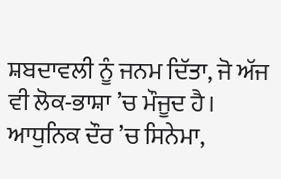ਸ਼ਬਦਾਵਲੀ ਨੂੰ ਜਨਮ ਦਿੱਤਾ, ਜੋ ਅੱਜ ਵੀ ਲੋਕ-ਭਾਸ਼ਾ ’ਚ ਮੌਜੂਦ ਹੈ।
ਆਧੁਨਿਕ ਦੌਰ ’ਚ ਸਿਨੇਮਾ,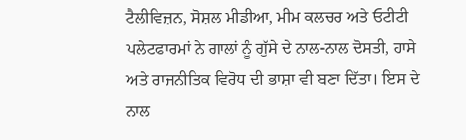ਟੈਲੀਵਿਜ਼ਨ, ਸੋਸ਼ਲ ਮੀਡੀਆ, ਮੀਮ ਕਲਚਰ ਅਤੇ ਓਟੀਟੀ ਪਲੇਟਫਾਰਮਾਂ ਨੇ ਗਾਲਾਂ ਨੂੰ ਗੁੱਸੇ ਦੇ ਨਾਲ-ਨਾਲ ਦੋਸਤੀ, ਹਾਸੇ ਅਤੇ ਰਾਜਨੀਤਿਕ ਵਿਰੋਧ ਦੀ ਭਾਸ਼ਾ ਵੀ ਬਣਾ ਦਿੱਤਾ। ਇਸ ਦੇ ਨਾਲ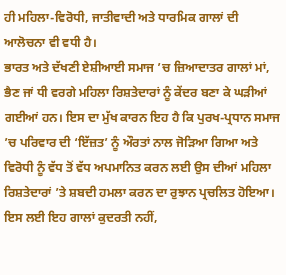ਹੀ ਮਹਿਲਾ-ਵਿਰੋਧੀ, ਜਾਤੀਵਾਦੀ ਅਤੇ ਧਾਰਮਿਕ ਗਾਲਾਂ ਦੀ ਆਲੋਚਨਾ ਵੀ ਵਧੀ ਹੈ।
ਭਾਰਤ ਅਤੇ ਦੱਖਣੀ ਏਸ਼ੀਆਈ ਸਮਾਜ ’ਚ ਜ਼ਿਆਦਾਤਰ ਗਾਲਾਂ ਮਾਂ, ਭੈਣ ਜਾਂ ਧੀ ਵਰਗੇ ਮਹਿਲਾ ਰਿਸ਼ਤੇਦਾਰਾਂ ਨੂੰ ਕੇਂਦਰ ਬਣਾ ਕੇ ਘੜੀਆਂ ਗਈਆਂ ਹਨ। ਇਸ ਦਾ ਮੁੱਖ ਕਾਰਨ ਇਹ ਹੈ ਕਿ ਪੁਰਖ-ਪ੍ਰਧਾਨ ਸਮਾਜ ’ਚ ਪਰਿਵਾਰ ਦੀ ‘ਇੱਜ਼ਤ’ ਨੂੰ ਔਰਤਾਂ ਨਾਲ ਜੋੜਿਆ ਗਿਆ ਅਤੇ ਵਿਰੋਧੀ ਨੂੰ ਵੱਧ ਤੋਂ ਵੱਧ ਅਪਮਾਨਿਤ ਕਰਨ ਲਈ ਉਸ ਦੀਆਂ ਮਹਿਲਾ ਰਿਸ਼ਤੇਦਾਰਾਂ ’ਤੇ ਸ਼ਬਦੀ ਹਮਲਾ ਕਰਨ ਦਾ ਰੁਝਾਨ ਪ੍ਰਚਲਿਤ ਹੋਇਆ। ਇਸ ਲਈ ਇਹ ਗਾਲਾਂ ਕੁਦਰਤੀ ਨਹੀਂ,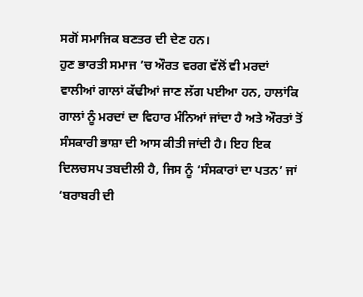ਸਗੋਂ ਸਮਾਜਿਕ ਬਣਤਰ ਦੀ ਦੇਣ ਹਨ।
ਹੁਣ ਭਾਰਤੀ ਸਮਾਜ ’ਚ ਔਰਤ ਵਰਗ ਵੱਲੋਂ ਵੀ ਮਰਦਾਂ ਵਾਲੀਆਂ ਗਾਲਾਂ ਕੱਢੀਆਂ ਜਾਣ ਲੱਗ ਪਈਆ ਹਨ, ਹਾਲਾਂਕਿ ਗਾਲਾਂ ਨੂੰ ਮਰਦਾਂ ਦਾ ਵਿਹਾਰ ਮੰਨਿਆਂ ਜਾਂਦਾ ਹੈ ਅਤੇ ਔਰਤਾਂ ਤੋਂ ਸੰਸਕਾਰੀ ਭਾਸ਼ਾ ਦੀ ਆਸ ਕੀਤੀ ਜਾਂਦੀ ਹੈ। ਇਹ ਇਕ ਦਿਲਚਸਪ ਤਬਦੀਲੀ ਹੈ, ਜਿਸ ਨੂੰ ‘ਸੰਸਕਾਰਾਂ ਦਾ ਪਤਨ’ ਜਾਂ ‘ਬਰਾਬਰੀ ਦੀ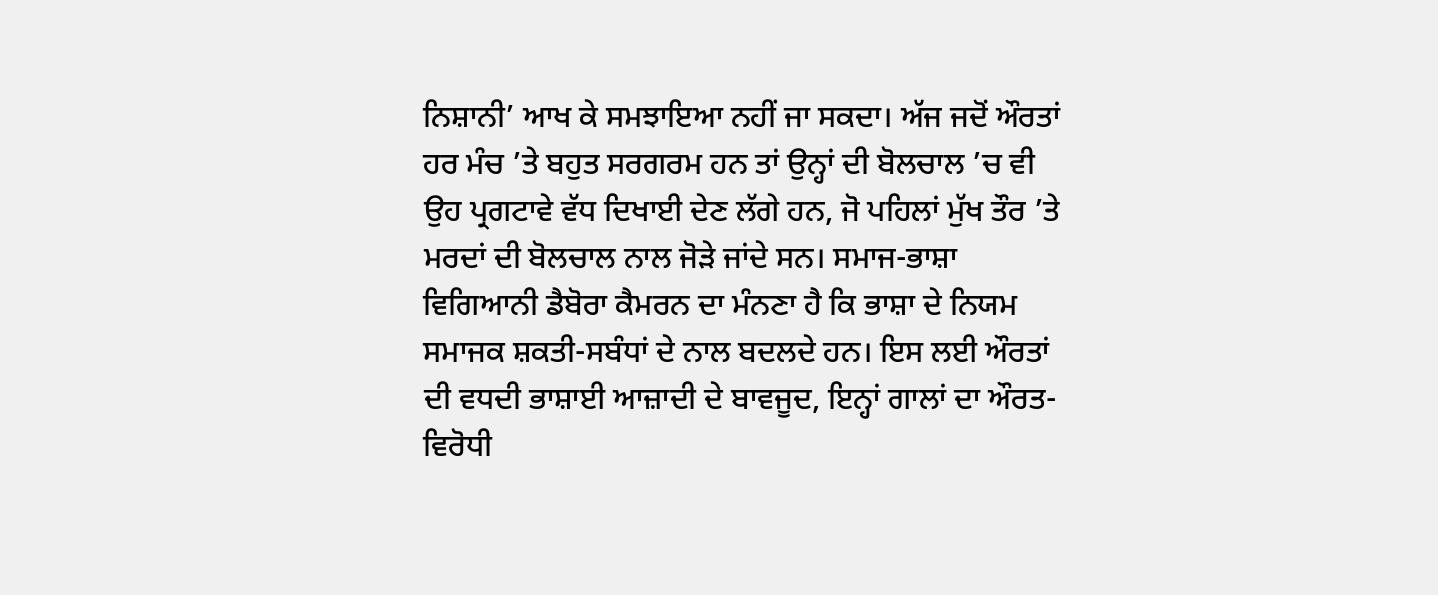ਨਿਸ਼ਾਨੀ’ ਆਖ ਕੇ ਸਮਝਾਇਆ ਨਹੀਂ ਜਾ ਸਕਦਾ। ਅੱਜ ਜਦੋਂ ਔਰਤਾਂ ਹਰ ਮੰਚ ’ਤੇ ਬਹੁਤ ਸਰਗਰਮ ਹਨ ਤਾਂ ਉਨ੍ਹਾਂ ਦੀ ਬੋਲਚਾਲ ’ਚ ਵੀ ਉਹ ਪ੍ਰਗਟਾਵੇ ਵੱਧ ਦਿਖਾਈ ਦੇਣ ਲੱਗੇ ਹਨ, ਜੋ ਪਹਿਲਾਂ ਮੁੱਖ ਤੌਰ ’ਤੇ ਮਰਦਾਂ ਦੀ ਬੋਲਚਾਲ ਨਾਲ ਜੋੜੇ ਜਾਂਦੇ ਸਨ। ਸਮਾਜ-ਭਾਸ਼ਾ ਵਿਗਿਆਨੀ ਡੈਬੋਰਾ ਕੈਮਰਨ ਦਾ ਮੰਨਣਾ ਹੈ ਕਿ ਭਾਸ਼ਾ ਦੇ ਨਿਯਮ ਸਮਾਜਕ ਸ਼ਕਤੀ-ਸਬੰਧਾਂ ਦੇ ਨਾਲ ਬਦਲਦੇ ਹਨ। ਇਸ ਲਈ ਔਰਤਾਂ ਦੀ ਵਧਦੀ ਭਾਸ਼ਾਈ ਆਜ਼ਾਦੀ ਦੇ ਬਾਵਜੂਦ, ਇਨ੍ਹਾਂ ਗਾਲਾਂ ਦਾ ਔਰਤ-ਵਿਰੋਧੀ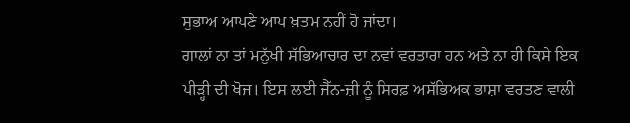ਸੁਭਾਅ ਆਪਣੇ ਆਪ ਖ਼ਤਮ ਨਹੀਂ ਹੋ ਜਾਂਦਾ।
ਗਾਲਾਂ ਨਾ ਤਾਂ ਮਨੁੱਖੀ ਸੱਭਿਆਚਾਰ ਦਾ ਨਵਾਂ ਵਰਤਾਰਾ ਹਨ ਅਤੇ ਨਾ ਹੀ ਕਿਸੇ ਇਕ ਪੀੜ੍ਹੀ ਦੀ ਖੋਜ। ਇਸ ਲਈ ਜੈੱਨ-ਜ਼ੀ ਨੂੰ ਸਿਰਫ਼ ਅਸੱਭਿਅਕ ਭਾਸ਼ਾ ਵਰਤਣ ਵਾਲੀ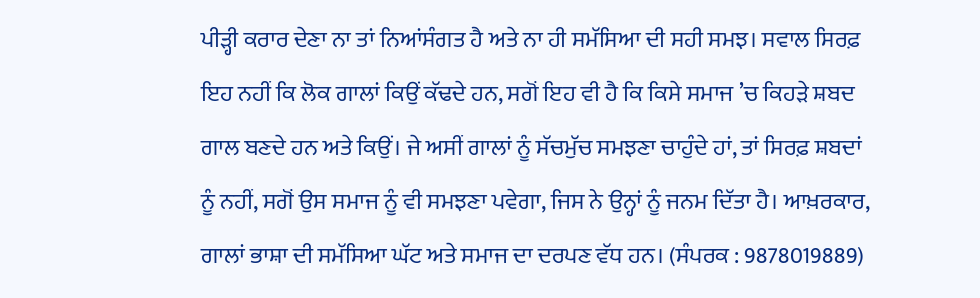ਪੀੜ੍ਹੀ ਕਰਾਰ ਦੇਣਾ ਨਾ ਤਾਂ ਨਿਆਂਸੰਗਤ ਹੈ ਅਤੇ ਨਾ ਹੀ ਸਮੱਸਿਆ ਦੀ ਸਹੀ ਸਮਝ। ਸਵਾਲ ਸਿਰਫ਼ ਇਹ ਨਹੀਂ ਕਿ ਲੋਕ ਗਾਲਾਂ ਕਿਉਂ ਕੱਢਦੇ ਹਨ, ਸਗੋਂ ਇਹ ਵੀ ਹੈ ਕਿ ਕਿਸੇ ਸਮਾਜ ’ਚ ਕਿਹੜੇ ਸ਼ਬਦ ਗਾਲ ਬਣਦੇ ਹਨ ਅਤੇ ਕਿਉਂ। ਜੇ ਅਸੀਂ ਗਾਲਾਂ ਨੂੰ ਸੱਚਮੁੱਚ ਸਮਝਣਾ ਚਾਹੁੰਦੇ ਹਾਂ, ਤਾਂ ਸਿਰਫ਼ ਸ਼ਬਦਾਂ ਨੂੰ ਨਹੀਂ, ਸਗੋਂ ਉਸ ਸਮਾਜ ਨੂੰ ਵੀ ਸਮਝਣਾ ਪਵੇਗਾ, ਜਿਸ ਨੇ ਉਨ੍ਹਾਂ ਨੂੰ ਜਨਮ ਦਿੱਤਾ ਹੈ। ਆਖ਼ਰਕਾਰ, ਗਾਲਾਂ ਭਾਸ਼ਾ ਦੀ ਸਮੱਸਿਆ ਘੱਟ ਅਤੇ ਸਮਾਜ ਦਾ ਦਰਪਣ ਵੱਧ ਹਨ। (ਸੰਪਰਕ : 9878019889)